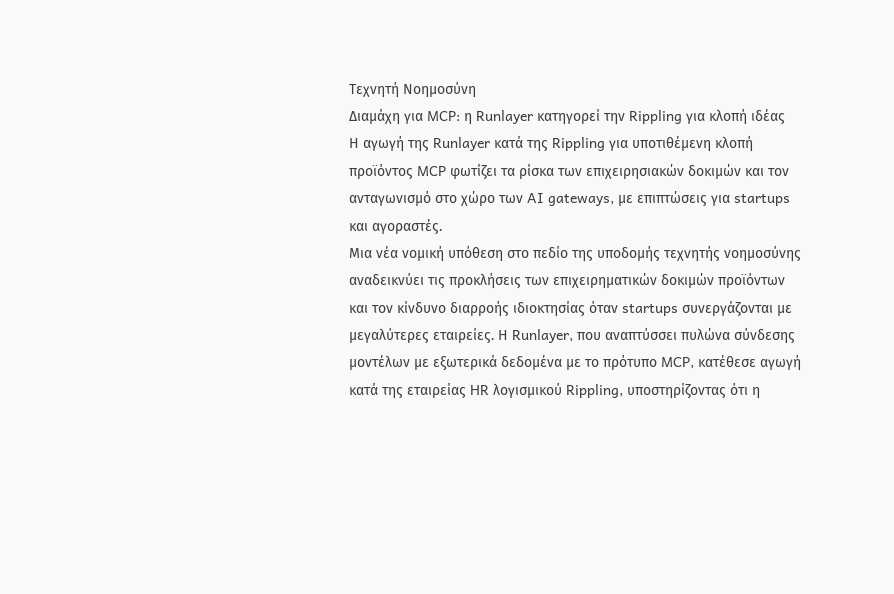Τεχνητή Νοημοσύνη
Διαμάχη για MCP: η Runlayer κατηγορεί την Rippling για κλοπή ιδέας
Η αγωγή της Runlayer κατά της Rippling για υποτιθέμενη κλοπή προϊόντος MCP φωτίζει τα ρίσκα των επιχειρησιακών δοκιμών και τον ανταγωνισμό στο χώρο των AI gateways, με επιπτώσεις για startups και αγοραστές.
Μια νέα νομική υπόθεση στο πεδίο της υποδομής τεχνητής νοημοσύνης αναδεικνύει τις προκλήσεις των επιχειρηματικών δοκιμών προϊόντων και τον κίνδυνο διαρροής ιδιοκτησίας όταν startups συνεργάζονται με μεγαλύτερες εταιρείες. Η Runlayer, που αναπτύσσει πυλώνα σύνδεσης μοντέλων με εξωτερικά δεδομένα με το πρότυπο MCP, κατέθεσε αγωγή κατά της εταιρείας HR λογισμικού Rippling, υποστηρίζοντας ότι η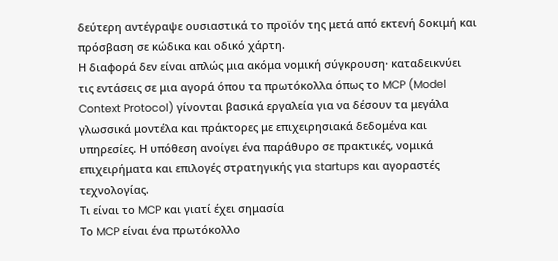δεύτερη αντέγραψε ουσιαστικά το προϊόν της μετά από εκτενή δοκιμή και πρόσβαση σε κώδικα και οδικό χάρτη.
Η διαφορά δεν είναι απλώς μια ακόμα νομική σύγκρουση· καταδεικνύει τις εντάσεις σε μια αγορά όπου τα πρωτόκολλα όπως το MCP (Model Context Protocol) γίνονται βασικά εργαλεία για να δέσουν τα μεγάλα γλωσσικά μοντέλα και πράκτορες με επιχειρησιακά δεδομένα και υπηρεσίες. Η υπόθεση ανοίγει ένα παράθυρο σε πρακτικές, νομικά επιχειρήματα και επιλογές στρατηγικής για startups και αγοραστές τεχνολογίας.
Τι είναι το MCP και γιατί έχει σημασία
Το MCP είναι ένα πρωτόκολλο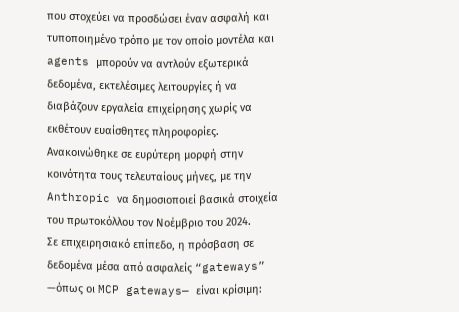που στοχεύει να προσδώσει έναν ασφαλή και τυποποιημένο τρόπο με τον οποίο μοντέλα και agents μπορούν να αντλούν εξωτερικά δεδομένα, εκτελέσιμες λειτουργίες ή να διαβάζουν εργαλεία επιχείρησης χωρίς να εκθέτουν ευαίσθητες πληροφορίες. Ανακοινώθηκε σε ευρύτερη μορφή στην κοινότητα τους τελευταίους μήνες, με την Anthropic να δημοσιοποιεί βασικά στοιχεία του πρωτοκόλλου τον Νοέμβριο του 2024.
Σε επιχειρησιακό επίπεδο, η πρόσβαση σε δεδομένα μέσα από ασφαλείς “gateways” —όπως οι MCP gateways— είναι κρίσιμη: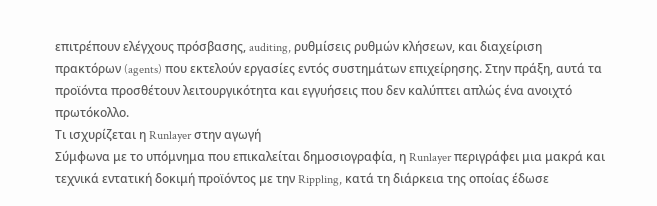επιτρέπουν ελέγχους πρόσβασης, auditing, ρυθμίσεις ρυθμών κλήσεων, και διαχείριση πρακτόρων (agents) που εκτελούν εργασίες εντός συστημάτων επιχείρησης. Στην πράξη, αυτά τα προϊόντα προσθέτουν λειτουργικότητα και εγγυήσεις που δεν καλύπτει απλώς ένα ανοιχτό πρωτόκολλο.
Τι ισχυρίζεται η Runlayer στην αγωγή
Σύμφωνα με το υπόμνημα που επικαλείται δημοσιογραφία, η Runlayer περιγράφει μια μακρά και τεχνικά εντατική δοκιμή προϊόντος με την Rippling, κατά τη διάρκεια της οποίας έδωσε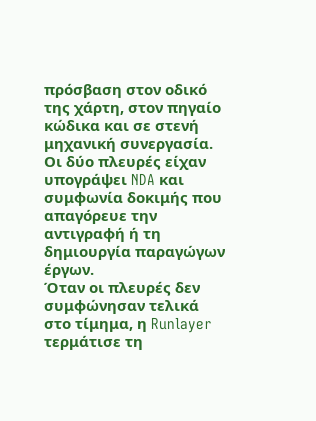πρόσβαση στον οδικό της χάρτη, στον πηγαίο κώδικα και σε στενή μηχανική συνεργασία. Οι δύο πλευρές είχαν υπογράψει NDA και συμφωνία δοκιμής που απαγόρευε την αντιγραφή ή τη δημιουργία παραγώγων έργων.
Όταν οι πλευρές δεν συμφώνησαν τελικά στο τίμημα, η Runlayer τερμάτισε τη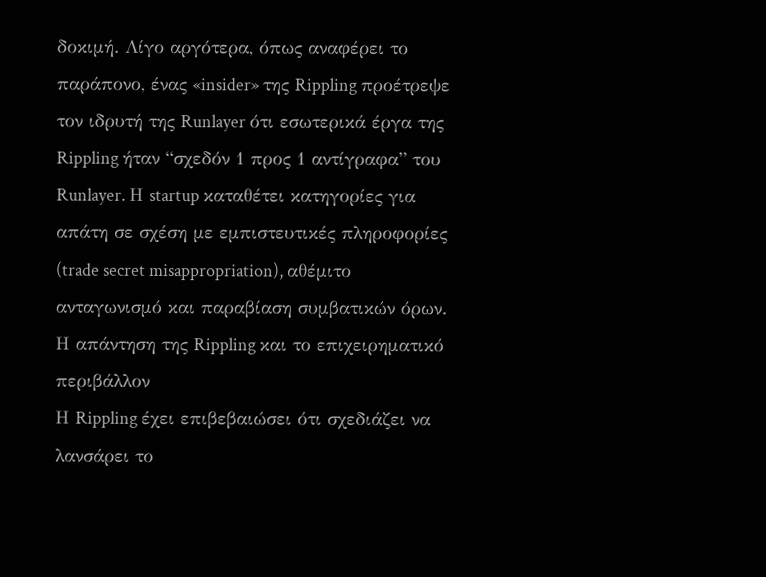δοκιμή. Λίγο αργότερα, όπως αναφέρει το παράπονο, ένας «insider» της Rippling προέτρεψε τον ιδρυτή της Runlayer ότι εσωτερικά έργα της Rippling ήταν “σχεδόν 1 προς 1 αντίγραφα” του Runlayer. Η startup καταθέτει κατηγορίες για απάτη σε σχέση με εμπιστευτικές πληροφορίες (trade secret misappropriation), αθέμιτο ανταγωνισμό και παραβίαση συμβατικών όρων.
Η απάντηση της Rippling και το επιχειρηματικό περιβάλλον
Η Rippling έχει επιβεβαιώσει ότι σχεδιάζει να λανσάρει το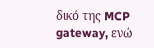δικό της MCP gateway, ενώ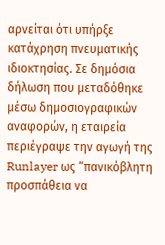αρνείται ότι υπήρξε κατάχρηση πνευματικής ιδιοκτησίας. Σε δημόσια δήλωση που μεταδόθηκε μέσω δημοσιογραφικών αναφορών, η εταιρεία περιέγραψε την αγωγή της Runlayer ως “πανικόβλητη προσπάθεια να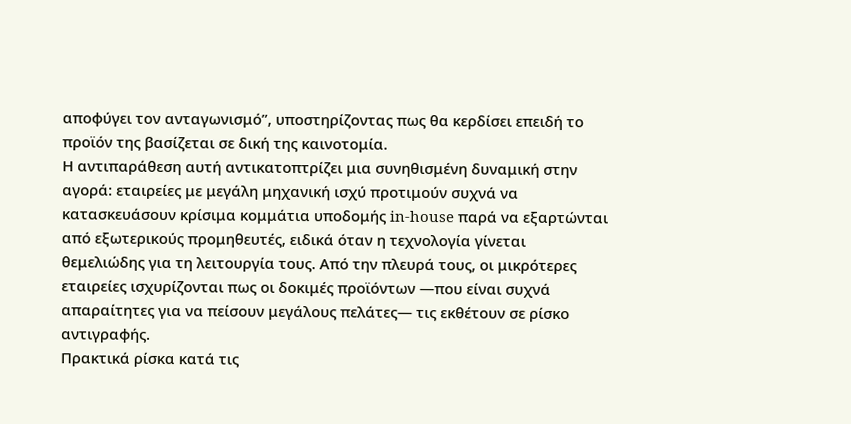αποφύγει τον ανταγωνισμό”, υποστηρίζοντας πως θα κερδίσει επειδή το προϊόν της βασίζεται σε δική της καινοτομία.
Η αντιπαράθεση αυτή αντικατοπτρίζει μια συνηθισμένη δυναμική στην αγορά: εταιρείες με μεγάλη μηχανική ισχύ προτιμούν συχνά να κατασκευάσουν κρίσιμα κομμάτια υποδομής in-house παρά να εξαρτώνται από εξωτερικούς προμηθευτές, ειδικά όταν η τεχνολογία γίνεται θεμελιώδης για τη λειτουργία τους. Από την πλευρά τους, οι μικρότερες εταιρείες ισχυρίζονται πως οι δοκιμές προϊόντων —που είναι συχνά απαραίτητες για να πείσουν μεγάλους πελάτες— τις εκθέτουν σε ρίσκο αντιγραφής.
Πρακτικά ρίσκα κατά τις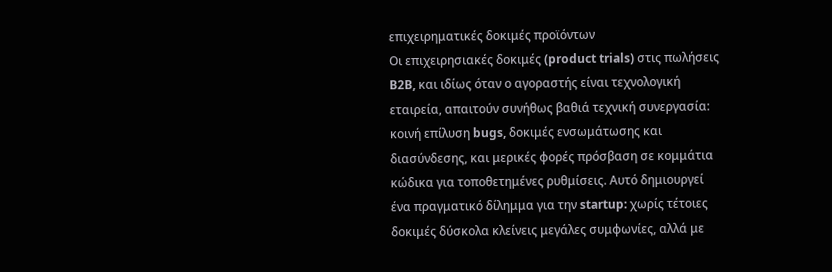επιχειρηματικές δοκιμές προϊόντων
Οι επιχειρησιακές δοκιμές (product trials) στις πωλήσεις B2B, και ιδίως όταν ο αγοραστής είναι τεχνολογική εταιρεία, απαιτούν συνήθως βαθιά τεχνική συνεργασία: κοινή επίλυση bugs, δοκιμές ενσωμάτωσης και διασύνδεσης, και μερικές φορές πρόσβαση σε κομμάτια κώδικα για τοποθετημένες ρυθμίσεις. Αυτό δημιουργεί ένα πραγματικό δίλημμα για την startup: χωρίς τέτοιες δοκιμές δύσκολα κλείνεις μεγάλες συμφωνίες, αλλά με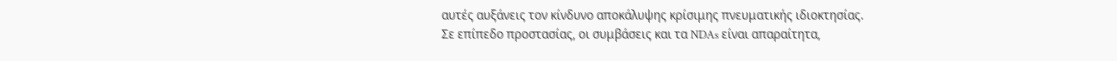αυτές αυξάνεις τον κίνδυνο αποκάλυψης κρίσιμης πνευματικής ιδιοκτησίας.
Σε επίπεδο προστασίας, οι συμβάσεις και τα NDAs είναι απαραίτητα,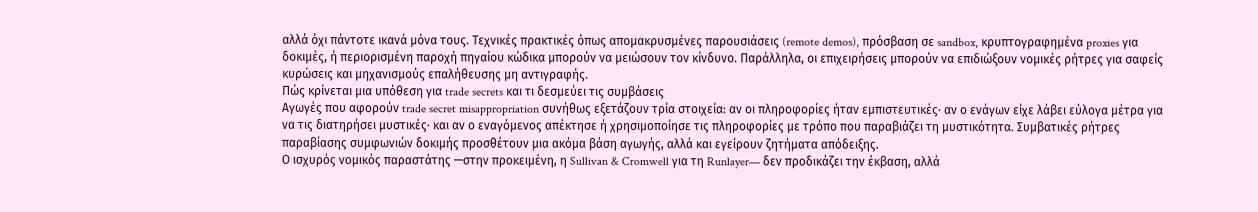αλλά όχι πάντοτε ικανά μόνα τους. Τεχνικές πρακτικές όπως απομακρυσμένες παρουσιάσεις (remote demos), πρόσβαση σε sandbox, κρυπτογραφημένα proxies για δοκιμές, ή περιορισμένη παροχή πηγαίου κώδικα μπορούν να μειώσουν τον κίνδυνο. Παράλληλα, οι επιχειρήσεις μπορούν να επιδιώξουν νομικές ρήτρες για σαφείς κυρώσεις και μηχανισμούς επαλήθευσης μη αντιγραφής.
Πώς κρίνεται μια υπόθεση για trade secrets και τι δεσμεύει τις συμβάσεις
Αγωγές που αφορούν trade secret misappropriation συνήθως εξετάζουν τρία στοιχεία: αν οι πληροφορίες ήταν εμπιστευτικές· αν ο ενάγων είχε λάβει εύλογα μέτρα για να τις διατηρήσει μυστικές· και αν ο εναγόμενος απέκτησε ή χρησιμοποίησε τις πληροφορίες με τρόπο που παραβιάζει τη μυστικότητα. Συμβατικές ρήτρες παραβίασης συμφωνιών δοκιμής προσθέτουν μια ακόμα βάση αγωγής, αλλά και εγείρουν ζητήματα απόδειξης.
Ο ισχυρός νομικός παραστάτης —στην προκειμένη, η Sullivan & Cromwell για τη Runlayer— δεν προδικάζει την έκβαση, αλλά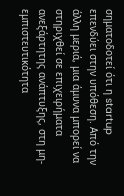σηματοδοτεί ότι η startup επενδύει στην υπόθεση. Από την άλλη μεριά, μια άμυνα μπορεί να στηριχθεί σε επιχειρήματα ανεξάρτητης ανάπτυξης, στη μη-εμπιστευτικότητα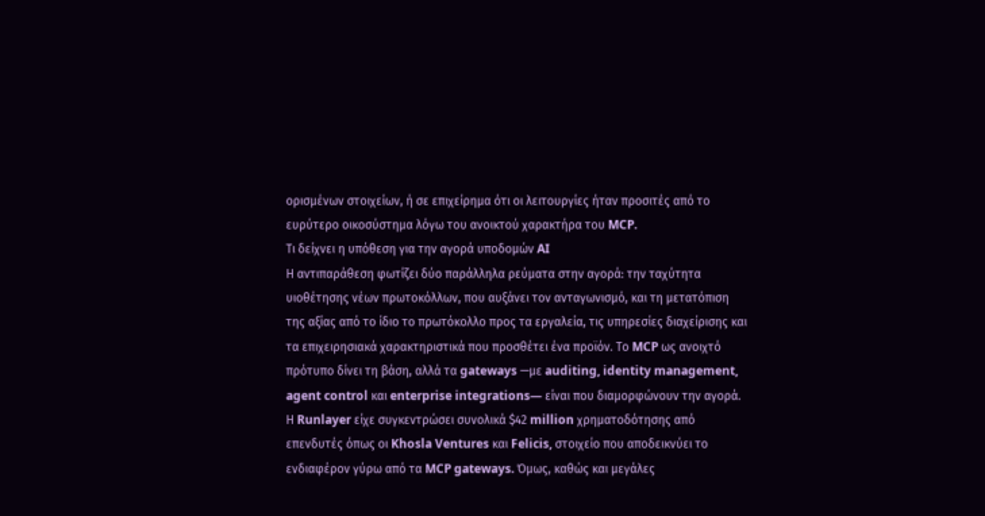ορισμένων στοιχείων, ή σε επιχείρημα ότι οι λειτουργίες ήταν προσιτές από το ευρύτερο οικοσύστημα λόγω του ανοικτού χαρακτήρα του MCP.
Τι δείχνει η υπόθεση για την αγορά υποδομών AI
Η αντιπαράθεση φωτίζει δύο παράλληλα ρεύματα στην αγορά: την ταχύτητα υιοθέτησης νέων πρωτοκόλλων, που αυξάνει τον ανταγωνισμό, και τη μετατόπιση της αξίας από το ίδιο το πρωτόκολλο προς τα εργαλεία, τις υπηρεσίες διαχείρισης και τα επιχειρησιακά χαρακτηριστικά που προσθέτει ένα προϊόν. Το MCP ως ανοιχτό πρότυπο δίνει τη βάση, αλλά τα gateways —με auditing, identity management, agent control και enterprise integrations— είναι που διαμορφώνουν την αγορά.
Η Runlayer είχε συγκεντρώσει συνολικά $42 million χρηματοδότησης από επενδυτές όπως οι Khosla Ventures και Felicis, στοιχείο που αποδεικνύει το ενδιαφέρον γύρω από τα MCP gateways. Όμως, καθώς και μεγάλες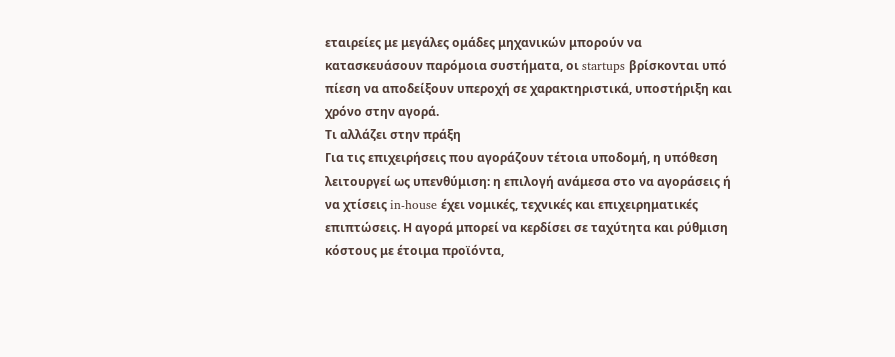εταιρείες με μεγάλες ομάδες μηχανικών μπορούν να κατασκευάσουν παρόμοια συστήματα, οι startups βρίσκονται υπό πίεση να αποδείξουν υπεροχή σε χαρακτηριστικά, υποστήριξη και χρόνο στην αγορά.
Τι αλλάζει στην πράξη
Για τις επιχειρήσεις που αγοράζουν τέτοια υποδομή, η υπόθεση λειτουργεί ως υπενθύμιση: η επιλογή ανάμεσα στο να αγοράσεις ή να χτίσεις in-house έχει νομικές, τεχνικές και επιχειρηματικές επιπτώσεις. Η αγορά μπορεί να κερδίσει σε ταχύτητα και ρύθμιση κόστους με έτοιμα προϊόντα,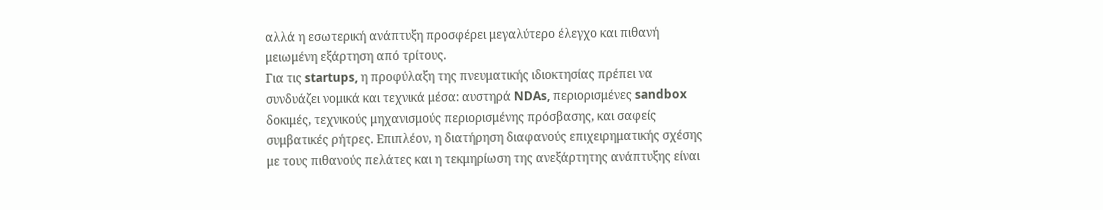αλλά η εσωτερική ανάπτυξη προσφέρει μεγαλύτερο έλεγχο και πιθανή μειωμένη εξάρτηση από τρίτους.
Για τις startups, η προφύλαξη της πνευματικής ιδιοκτησίας πρέπει να συνδυάζει νομικά και τεχνικά μέσα: αυστηρά NDAs, περιορισμένες sandbox δοκιμές, τεχνικούς μηχανισμούς περιορισμένης πρόσβασης, και σαφείς συμβατικές ρήτρες. Επιπλέον, η διατήρηση διαφανούς επιχειρηματικής σχέσης με τους πιθανούς πελάτες και η τεκμηρίωση της ανεξάρτητης ανάπτυξης είναι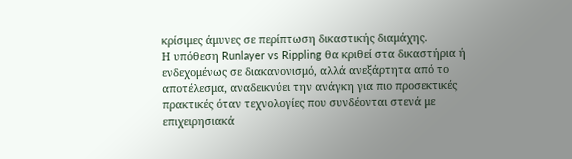κρίσιμες άμυνες σε περίπτωση δικαστικής διαμάχης.
Η υπόθεση Runlayer vs Rippling θα κριθεί στα δικαστήρια ή ενδεχομένως σε διακανονισμό, αλλά ανεξάρτητα από το αποτέλεσμα, αναδεικνύει την ανάγκη για πιο προσεκτικές πρακτικές όταν τεχνολογίες που συνδέονται στενά με επιχειρησιακά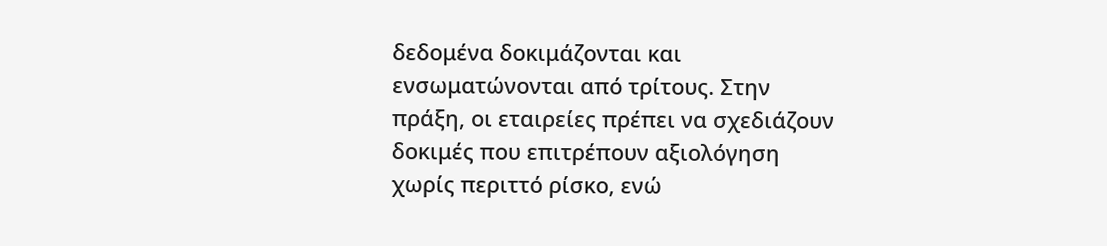δεδομένα δοκιμάζονται και ενσωματώνονται από τρίτους. Στην πράξη, οι εταιρείες πρέπει να σχεδιάζουν δοκιμές που επιτρέπουν αξιολόγηση χωρίς περιττό ρίσκο, ενώ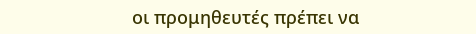οι προμηθευτές πρέπει να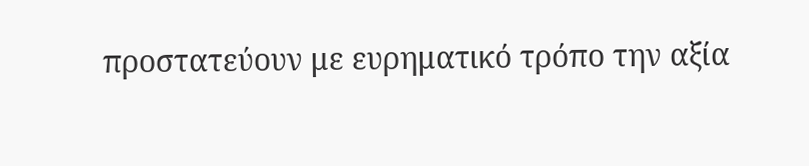προστατεύουν με ευρηματικό τρόπο την αξία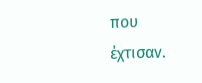που έχτισαν.